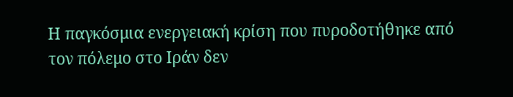Η παγκόσμια ενεργειακή κρίση που πυροδοτήθηκε από τον πόλεμο στο Ιράν δεν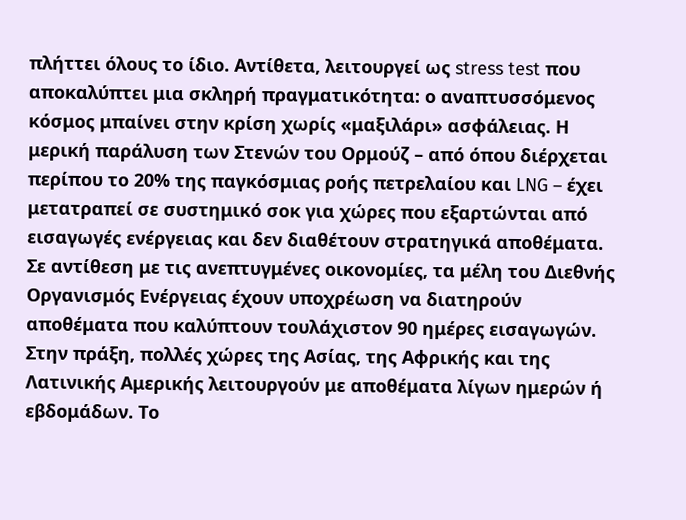πλήττει όλους το ίδιο. Αντίθετα, λειτουργεί ως stress test που αποκαλύπτει μια σκληρή πραγματικότητα: ο αναπτυσσόμενος κόσμος μπαίνει στην κρίση χωρίς «μαξιλάρι» ασφάλειας. Η μερική παράλυση των Στενών του Ορμούζ – από όπου διέρχεται περίπου το 20% της παγκόσμιας ροής πετρελαίου και LNG – έχει μετατραπεί σε συστημικό σοκ για χώρες που εξαρτώνται από εισαγωγές ενέργειας και δεν διαθέτουν στρατηγικά αποθέματα.
Σε αντίθεση με τις ανεπτυγμένες οικονομίες, τα μέλη του Διεθνής Οργανισμός Ενέργειας έχουν υποχρέωση να διατηρούν αποθέματα που καλύπτουν τουλάχιστον 90 ημέρες εισαγωγών. Στην πράξη, πολλές χώρες της Ασίας, της Αφρικής και της Λατινικής Αμερικής λειτουργούν με αποθέματα λίγων ημερών ή εβδομάδων. Το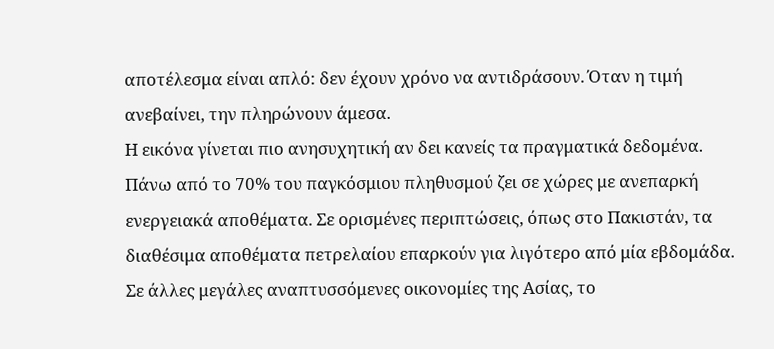αποτέλεσμα είναι απλό: δεν έχουν χρόνο να αντιδράσουν. Όταν η τιμή ανεβαίνει, την πληρώνουν άμεσα.
Η εικόνα γίνεται πιο ανησυχητική αν δει κανείς τα πραγματικά δεδομένα. Πάνω από το 70% του παγκόσμιου πληθυσμού ζει σε χώρες με ανεπαρκή ενεργειακά αποθέματα. Σε ορισμένες περιπτώσεις, όπως στο Πακιστάν, τα διαθέσιμα αποθέματα πετρελαίου επαρκούν για λιγότερο από μία εβδομάδα. Σε άλλες μεγάλες αναπτυσσόμενες οικονομίες της Ασίας, το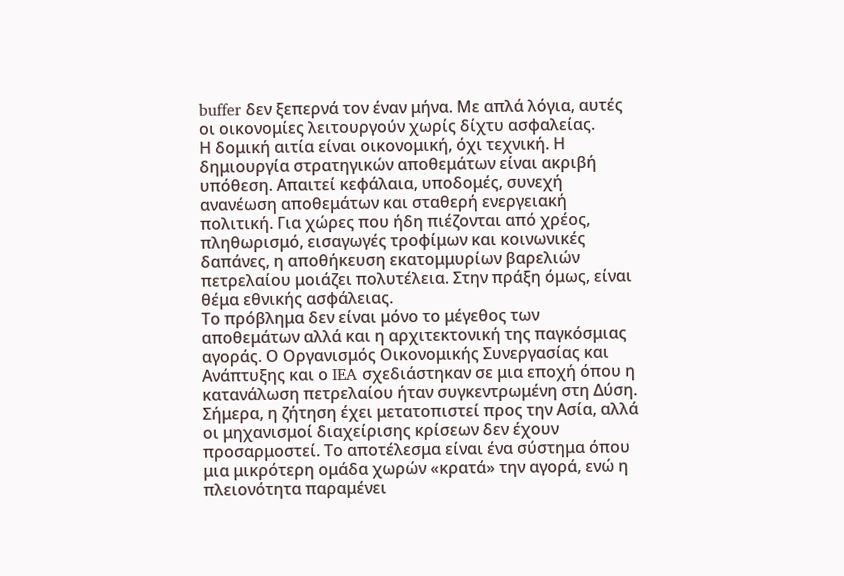buffer δεν ξεπερνά τον έναν μήνα. Με απλά λόγια, αυτές οι οικονομίες λειτουργούν χωρίς δίχτυ ασφαλείας.
Η δομική αιτία είναι οικονομική, όχι τεχνική. Η δημιουργία στρατηγικών αποθεμάτων είναι ακριβή υπόθεση. Απαιτεί κεφάλαια, υποδομές, συνεχή ανανέωση αποθεμάτων και σταθερή ενεργειακή πολιτική. Για χώρες που ήδη πιέζονται από χρέος, πληθωρισμό, εισαγωγές τροφίμων και κοινωνικές δαπάνες, η αποθήκευση εκατομμυρίων βαρελιών πετρελαίου μοιάζει πολυτέλεια. Στην πράξη όμως, είναι θέμα εθνικής ασφάλειας.
Το πρόβλημα δεν είναι μόνο το μέγεθος των αποθεμάτων αλλά και η αρχιτεκτονική της παγκόσμιας αγοράς. Ο Οργανισμός Οικονομικής Συνεργασίας και Ανάπτυξης και ο IEA σχεδιάστηκαν σε μια εποχή όπου η κατανάλωση πετρελαίου ήταν συγκεντρωμένη στη Δύση. Σήμερα, η ζήτηση έχει μετατοπιστεί προς την Ασία, αλλά οι μηχανισμοί διαχείρισης κρίσεων δεν έχουν προσαρμοστεί. Το αποτέλεσμα είναι ένα σύστημα όπου μια μικρότερη ομάδα χωρών «κρατά» την αγορά, ενώ η πλειονότητα παραμένει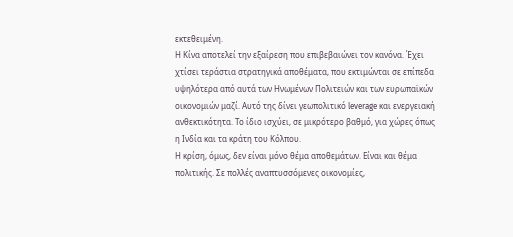εκτεθειμένη.
Η Κίνα αποτελεί την εξαίρεση που επιβεβαιώνει τον κανόνα. Έχει χτίσει τεράστια στρατηγικά αποθέματα, που εκτιμώνται σε επίπεδα υψηλότερα από αυτά των Ηνωμένων Πολιτειών και των ευρωπαϊκών οικονομιών μαζί. Αυτό της δίνει γεωπολιτικό leverage και ενεργειακή ανθεκτικότητα. Το ίδιο ισχύει, σε μικρότερο βαθμό, για χώρες όπως η Ινδία και τα κράτη του Κόλπου.
Η κρίση, όμως, δεν είναι μόνο θέμα αποθεμάτων. Είναι και θέμα πολιτικής. Σε πολλές αναπτυσσόμενες οικονομίες,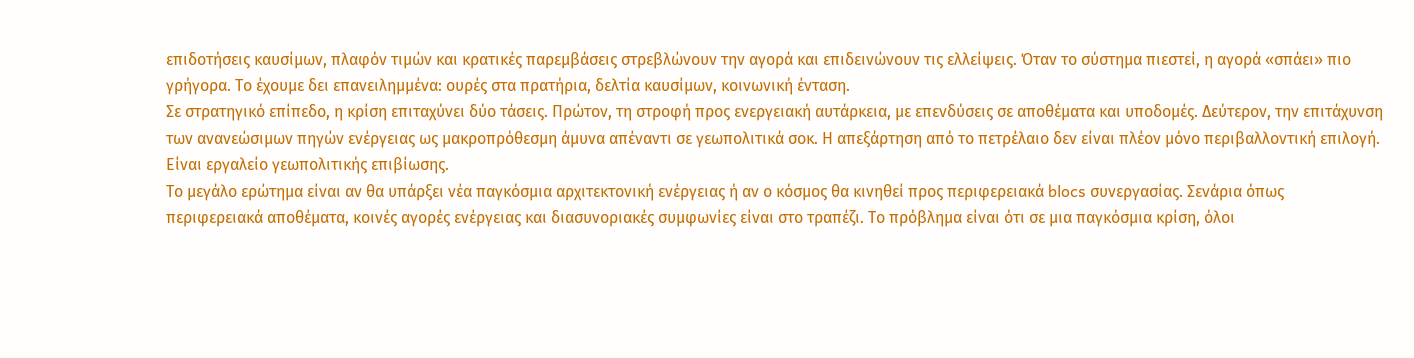επιδοτήσεις καυσίμων, πλαφόν τιμών και κρατικές παρεμβάσεις στρεβλώνουν την αγορά και επιδεινώνουν τις ελλείψεις. Όταν το σύστημα πιεστεί, η αγορά «σπάει» πιο γρήγορα. Το έχουμε δει επανειλημμένα: ουρές στα πρατήρια, δελτία καυσίμων, κοινωνική ένταση.
Σε στρατηγικό επίπεδο, η κρίση επιταχύνει δύο τάσεις. Πρώτον, τη στροφή προς ενεργειακή αυτάρκεια, με επενδύσεις σε αποθέματα και υποδομές. Δεύτερον, την επιτάχυνση των ανανεώσιμων πηγών ενέργειας ως μακροπρόθεσμη άμυνα απέναντι σε γεωπολιτικά σοκ. Η απεξάρτηση από το πετρέλαιο δεν είναι πλέον μόνο περιβαλλοντική επιλογή. Είναι εργαλείο γεωπολιτικής επιβίωσης.
Το μεγάλο ερώτημα είναι αν θα υπάρξει νέα παγκόσμια αρχιτεκτονική ενέργειας ή αν ο κόσμος θα κινηθεί προς περιφερειακά blocs συνεργασίας. Σενάρια όπως περιφερειακά αποθέματα, κοινές αγορές ενέργειας και διασυνοριακές συμφωνίες είναι στο τραπέζι. Το πρόβλημα είναι ότι σε μια παγκόσμια κρίση, όλοι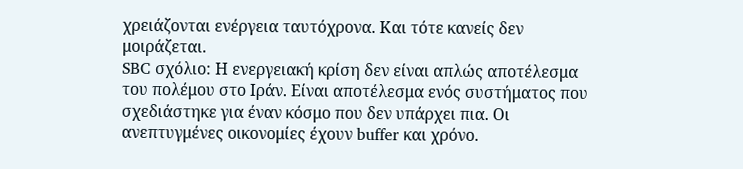χρειάζονται ενέργεια ταυτόχρονα. Και τότε κανείς δεν μοιράζεται.
SBC σχόλιο: Η ενεργειακή κρίση δεν είναι απλώς αποτέλεσμα του πολέμου στο Ιράν. Είναι αποτέλεσμα ενός συστήματος που σχεδιάστηκε για έναν κόσμο που δεν υπάρχει πια. Οι ανεπτυγμένες οικονομίες έχουν buffer και χρόνο.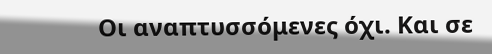Οι αναπτυσσόμενες όχι. Και σε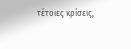τέτοιες κρίσεις,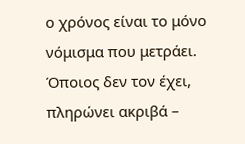ο χρόνος είναι το μόνο νόμισμα που μετράει. Όποιος δεν τον έχει, πληρώνει ακριβά –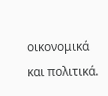οικονομικά και πολιτικά.